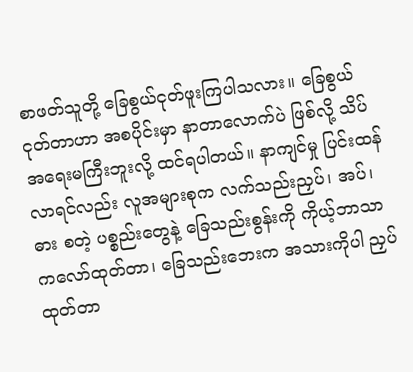စာဖတ်သူတို့ ခြေစွယ်ငုတ်ဖူးကြပါသလား။ ခြေစွယ်ငုတ်တာဟာ အစပိုင်းမှာ နာတာလောက်ပဲ ဖြစ်လို့ သိပ်အရေးမကြီးဘူးလို့ ထင်ရပါတယ်။ နာကျင်မှု ပြင်းထန်လာရင်လည်း လူအများစုက လက်သည်းညှပ်၊ အပ်၊ ဓား စတဲ့ ပစ္စည်းတွေနဲ့ ခြေသည်းစွန်းကို ကိုယ့်ဘာသာ ကလော်ထုတ်တာ၊ ခြေသည်းဘေးက အသားကိုပါ ညှပ်ထုတ်တာ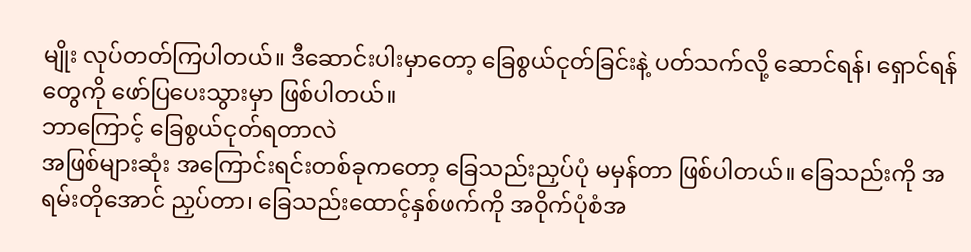မျိုး လုပ်တတ်ကြပါတယ်။ ဒီဆောင်းပါးမှာတော့ ခြေစွယ်ငုတ်ခြင်းနဲ့ ပတ်သက်လို့ ဆောင်ရန်၊ ရှောင်ရန်တွေကို ဖော်ပြပေးသွားမှာ ဖြစ်ပါတယ်။
ဘာကြောင့် ခြေစွယ်ငုတ်ရတာလဲ
အဖြစ်များဆုံး အကြောင်းရင်းတစ်ခုကတော့ ခြေသည်းညှပ်ပုံ မမှန်တာ ဖြစ်ပါတယ်။ ခြေသည်းကို အရမ်းတိုအောင် ညှပ်တာ၊ ခြေသည်းထောင့်နှစ်ဖက်ကို အဝိုက်ပုံစံအ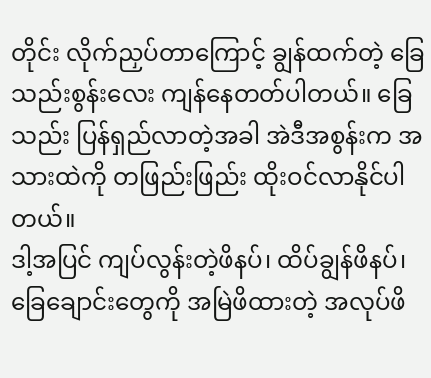တိုင်း လိုက်ညှပ်တာကြောင့် ချွန်ထက်တဲ့ ခြေသည်းစွန်းလေး ကျန်နေတတ်ပါတယ်။ ခြေသည်း ပြန်ရှည်လာတဲ့အခါ အဲဒီအစွန်းက အသားထဲကို တဖြည်းဖြည်း ထိုးဝင်လာနိုင်ပါတယ်။
ဒါ့အပြင် ကျပ်လွန်းတဲ့ဖိနပ်၊ ထိပ်ချွန်ဖိနပ်၊ ခြေချောင်းတွေကို အမြဲဖိထားတဲ့ အလုပ်ဖိ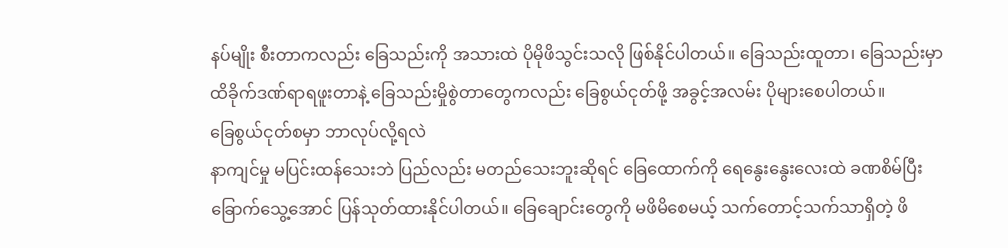နပ်မျိုး စီးတာကလည်း ခြေသည်းကို အသားထဲ ပိုမိုဖိသွင်းသလို ဖြစ်နိုင်ပါတယ်။ ခြေသည်းထူတာ၊ ခြေသည်းမှာ ထိခိုက်ဒဏ်ရာရဖူးတာနဲ့ ခြေသည်းမှိုစွဲတာတွေကလည်း ခြေစွယ်ငုတ်ဖို့ အခွင့်အလမ်း ပိုများစေပါတယ်။
ခြေစွယ်ငုတ်စမှာ ဘာလုပ်လို့ရလဲ
နာကျင်မှု မပြင်းထန်သေးဘဲ ပြည်လည်း မတည်သေးဘူးဆိုရင် ခြေထောက်ကို ရေနွေးနွေးလေးထဲ ခဏစိမ်ပြီး ခြောက်သွေ့အောင် ပြန်သုတ်ထားနိုင်ပါတယ်။ ခြေချောင်းတွေကို မဖိမိစေမယ့် သက်တောင့်သက်သာရှိတဲ့ ဖိ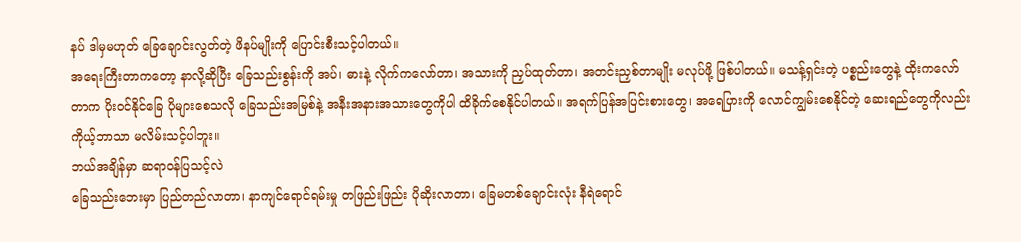နပ် ဒါမှမဟုတ် ခြေချောင်းလွတ်တဲ့ ဖိနပ်မျိုးကို ပြောင်းစီးသင့်ပါတယ်။
အရေးကြီးတာကတော့ နာလို့ဆိုပြီး ခြေသည်းစွန်းကို အပ်၊ ဓားနဲ့ လိုက်ကလော်တာ၊ အသားကို ညှပ်ထုတ်တာ၊ အတင်းညှစ်တာမျိုး မလုပ်ဖို့ ဖြစ်ပါတယ်။ မသန့်ရှင်းတဲ့ ပစ္စည်းတွေနဲ့ ထိုးကလော်တာက ပိုးဝင်နိုင်ခြေ ပိုများစေသလို ခြေသည်းအမြစ်နဲ့ အနီးအနားအသားတွေကိုပါ ထိခိုက်စေနိုင်ပါတယ်။ အရက်ပြန်အပြင်းစားတွေ၊ အရေပြားကို လောင်ကျွမ်းစေနိုင်တဲ့ ဆေးရည်တွေကိုလည်း ကိုယ့်ဘာသာ မလိမ်းသင့်ပါဘူး။
ဘယ်အချိန်မှာ ဆရာဝန်ပြသင့်လဲ
ခြေသည်းဘေးမှာ ပြည်တည်လာတာ၊ နာကျင်ရောင်ရမ်းမှု တဖြည်းဖြည်း ပိုဆိုးလာတာ၊ ခြေမတစ်ချောင်းလုံး နီရဲရောင်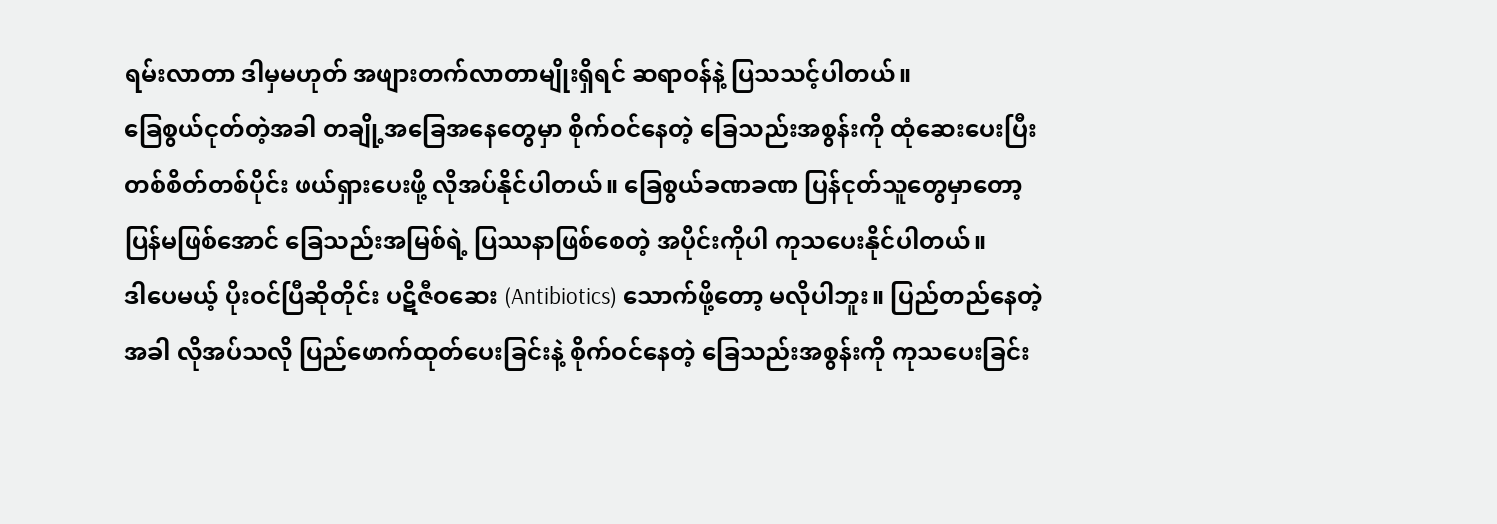ရမ်းလာတာ ဒါမှမဟုတ် အဖျားတက်လာတာမျိုးရှိရင် ဆရာဝန်နဲ့ ပြသသင့်ပါတယ်။
ခြေစွယ်ငုတ်တဲ့အခါ တချို့အခြေအနေတွေမှာ စိုက်ဝင်နေတဲ့ ခြေသည်းအစွန်းကို ထုံဆေးပေးပြီး တစ်စိတ်တစ်ပိုင်း ဖယ်ရှားပေးဖို့ လိုအပ်နိုင်ပါတယ်။ ခြေစွယ်ခဏခဏ ပြန်ငုတ်သူတွေမှာတော့ ပြန်မဖြစ်အောင် ခြေသည်းအမြစ်ရဲ့ ပြဿနာဖြစ်စေတဲ့ အပိုင်းကိုပါ ကုသပေးနိုင်ပါတယ်။
ဒါပေမယ့် ပိုးဝင်ပြီဆိုတိုင်း ပဋိဇီဝဆေး (Antibiotics) သောက်ဖို့တော့ မလိုပါဘူး။ ပြည်တည်နေတဲ့အခါ လိုအပ်သလို ပြည်ဖောက်ထုတ်ပေးခြင်းနဲ့ စိုက်ဝင်နေတဲ့ ခြေသည်းအစွန်းကို ကုသပေးခြင်း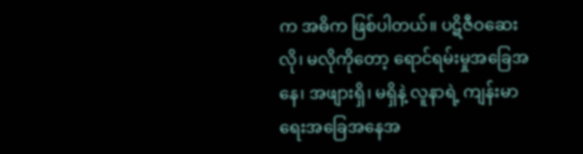က အဓိက ဖြစ်ပါတယ်။ ပဋိဇီဝဆေး လို၊ မလိုကိုတော့ ရောင်ရမ်းမှုအခြေအနေ၊ အဖျားရှိ၊ မရှိနဲ့ လူနာရဲ့ ကျန်းမာရေးအခြေအနေအ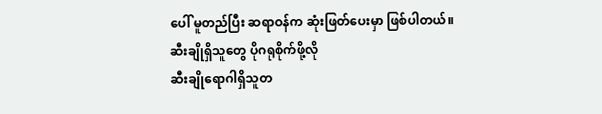ပေါ် မူတည်ပြီး ဆရာဝန်က ဆုံးဖြတ်ပေးမှာ ဖြစ်ပါတယ်။
ဆီးချိုရှိသူတွေ ပိုဂရုစိုက်ဖို့လို
ဆီးချိုရောဂါရှိသူတ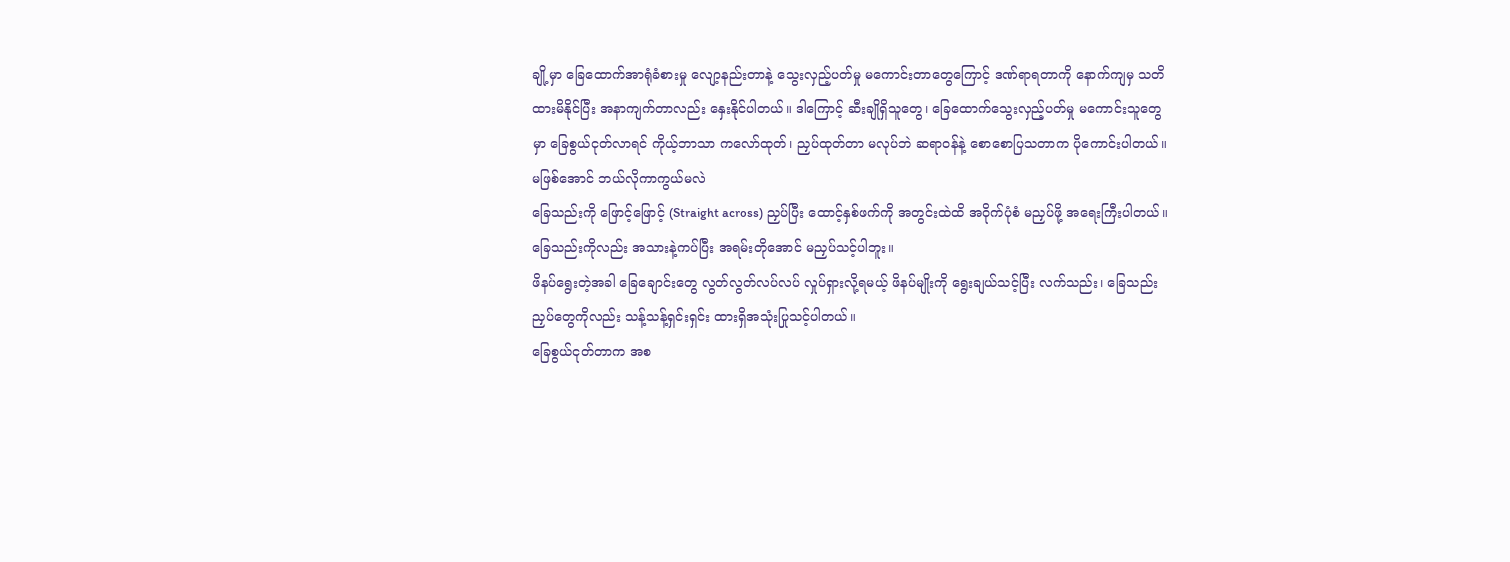ချို့မှာ ခြေထောက်အာရုံခံစားမှု လျော့နည်းတာနဲ့ သွေးလှည့်ပတ်မှု မကောင်းတာတွေကြောင့် ဒဏ်ရာရတာကို နောက်ကျမှ သတိထားမိနိုင်ပြီး အနာကျက်တာလည်း နှေးနိုင်ပါတယ်။ ဒါကြောင့် ဆီးချိုရှိသူတွေ၊ ခြေထောက်သွေးလှည့်ပတ်မှု မကောင်းသူတွေမှာ ခြေစွယ်ငုတ်လာရင် ကိုယ့်ဘာသာ ကလော်ထုတ်၊ ညှပ်ထုတ်တာ မလုပ်ဘဲ ဆရာဝန်နဲ့ စောစောပြသတာက ပိုကောင်းပါတယ်။
မဖြစ်အောင် ဘယ်လိုကာကွယ်မလဲ
ခြေသည်းကို ဖြောင့်ဖြောင့် (Straight across) ညှပ်ပြီး ထောင့်နှစ်ဖက်ကို အတွင်းထဲထိ အဝိုက်ပုံစံ မညှပ်ဖို့ အရေးကြီးပါတယ်။ ခြေသည်းကိုလည်း အသားနဲ့ကပ်ပြီး အရမ်းတိုအောင် မညှပ်သင့်ပါဘူး။
ဖိနပ်ရွေးတဲ့အခါ ခြေချောင်းတွေ လွတ်လွတ်လပ်လပ် လှုပ်ရှားလို့ရမယ့် ဖိနပ်မျိုးကို ရွေးချယ်သင့်ပြီး လက်သည်း၊ ခြေသည်းညှပ်တွေကိုလည်း သန့်သန့်ရှင်းရှင်း ထားရှိအသုံးပြုသင့်ပါတယ်။
ခြေစွယ်ငုတ်တာက အစ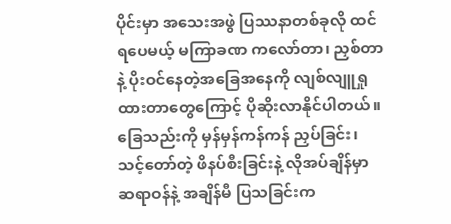ပိုင်းမှာ အသေးအဖွဲ ပြဿနာတစ်ခုလို ထင်ရပေမယ့် မကြာခဏ ကလော်တာ၊ ညှစ်တာနဲ့ ပိုးဝင်နေတဲ့အခြေအနေကို လျစ်လျူရှုထားတာတွေကြောင့် ပိုဆိုးလာနိုင်ပါတယ်။ ခြေသည်းကို မှန်မှန်ကန်ကန် ညှပ်ခြင်း၊ သင့်တော်တဲ့ ဖိနပ်စီးခြင်းနဲ့ လိုအပ်ချိန်မှာ ဆရာဝန်နဲ့ အချိန်မီ ပြသခြင်းက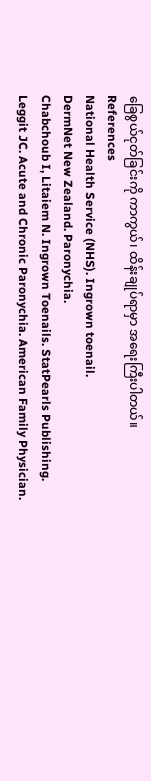ခြေစွယ်ငုတ်ခြင်းကို ကာကွယ်၊ ထိန်းချုပ်ရာမှာ အရေးကြီးပါတယ်။
References
National Health Service (NHS). Ingrown toenail.
DermNet New Zealand. Paronychia.
Chabchoub I, Litaiem N. Ingrown Toenails. StatPearls Publishing.
Leggit JC. Acute and Chronic Paronychia. American Family Physician.